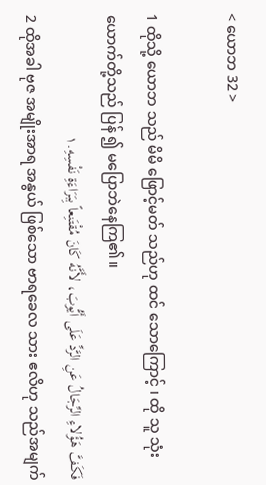< ယောဘ 32 >

1 ထိုသို့ ယောဘ သည် မိမိ ဖြောင့်မတ် သည်ဟု ထင် သောကြောင့် ၊ ထို သူ သုံး ယောက်တို့သည် ပြန် ၍ မပြောဘဲနေကြ၏။
فَكَفَّ هَؤُلاءِ الرِّجَالُ عَنِ الرَّدِّ عَلَى أَيُّوبَ، لأَنَّهُ كَانَ مُقْتَنِعاً بِبَرَاءَةِ نَفْسِهِ.١
2 ထိုအခါ ဗုဇ အမျိုးအာရ အနွယ် ဖြစ်သော ဗာရခေလ သား ဧလိဟု သည်အမျက်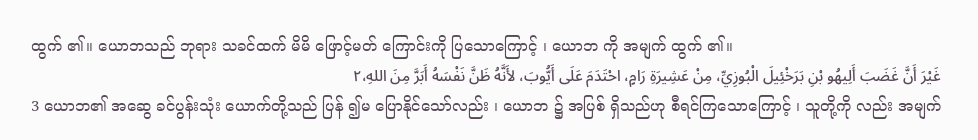ထွက် ၏။ ယောဘသည် ဘုရား သခင်ထက် မိမိ ဖြောင့်မတ် ကြောင်းကို ပြသောကြောင့် ၊ ယောဘ ကို အမျက် ထွက် ၏။
غَيْرَ أَنَّ غَضَبَ أَلِيهُو بْنِ بَرَخْئِيلَ الْبُوزِيِّ، مِنْ عَشِيرَةِ رَامٍ، احْتَدَمَ عَلَى أَيُّوبَ، لأَنَّهُ ظَنَّ نَفْسَهُ أَبَرَّ مِنَ اللهِ،٢
3 ယောဘ၏ အဆွေ ခင်ပွန်းသုံး ယောက်တို့သည် ပြန် ၍မ ပြောနိုင်သော်လည်း ၊ ယောဘ ၌ အပြစ် ရှိသည်ဟု စီရင်ကြသောကြောင့် ၊ သူတို့ကို လည်း အမျက်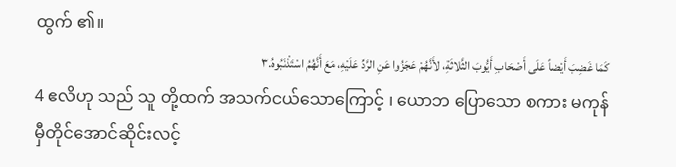ထွက် ၏။
كَمَا غَضِبَ أَيْضاً عَلَى أَصْحَابِ أَيُّوبَ الثَّلاثَةِ، لأَنَّهُمْ عَجَزُوا عَنِ الرَّدِّ عَلَيْهِ، مَعَ أَنَّهُمُ اسْتَذْنَبُوهُ.٣
4 ဧလိဟု သည် သူ တို့ထက် အသက်ငယ်သောကြောင့် ၊ ယောဘ ပြောသော စကား မကုန်မှီတိုင်အောင်ဆိုင်းလင့်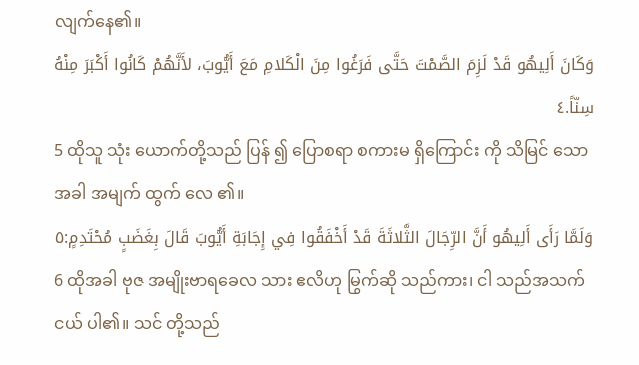လျက်နေ၏။
وَكَانَ أَلِيهُو قَدْ لَزِمَ الصَّمْتَ حَتَّى فَرَغُوا مِنَ الْكَلامِ مَعَ أَيُّوبَ، لأَنَّهُمْ كَانُوا أَكْبَرَ مِنْهُ سِنّاً.٤
5 ထိုသူ သုံး ယောက်တို့သည် ပြန် ၍ ပြောစရာ စကားမ ရှိကြောင်း ကို သိမြင် သောအခါ အမျက် ထွက် လေ ၏။
وَلَمَّا رَأَى أَلِيهُو أَنَّ الرِّجَالَ الثَّلاثَةَ قَدْ أَخْفَقُوا فِي إِجَابَةِ أَيُّوبَ قَالَ بِغَضَبٍ مُحْتَدِمٍ:٥
6 ထိုအခါ ဗုဇ အမျိုးဗာရခေလ သား ဧလိဟု မြွက်ဆို သည်ကား၊ ငါ သည်အသက်ငယ် ပါ၏။ သင် တို့သည်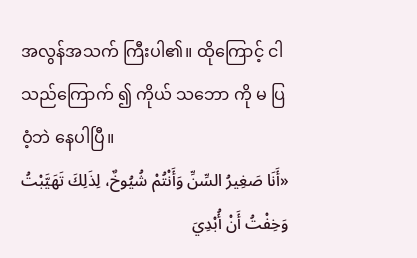အလွန်အသက် ကြီးပါ၏။ ထိုကြောင့် ငါသည်ကြောက် ၍ ကိုယ် သဘော ကို မ ပြ ဝံ့ဘဲ နေပါပြီ။
«أَنَا صَغِيرُ السِّنِّ وَأَنْتُمْ شُيُوخٌ، لِذَلِكَ تَهَيَّبْتُ وَخِفْتُ أَنْ أُبْدِيَ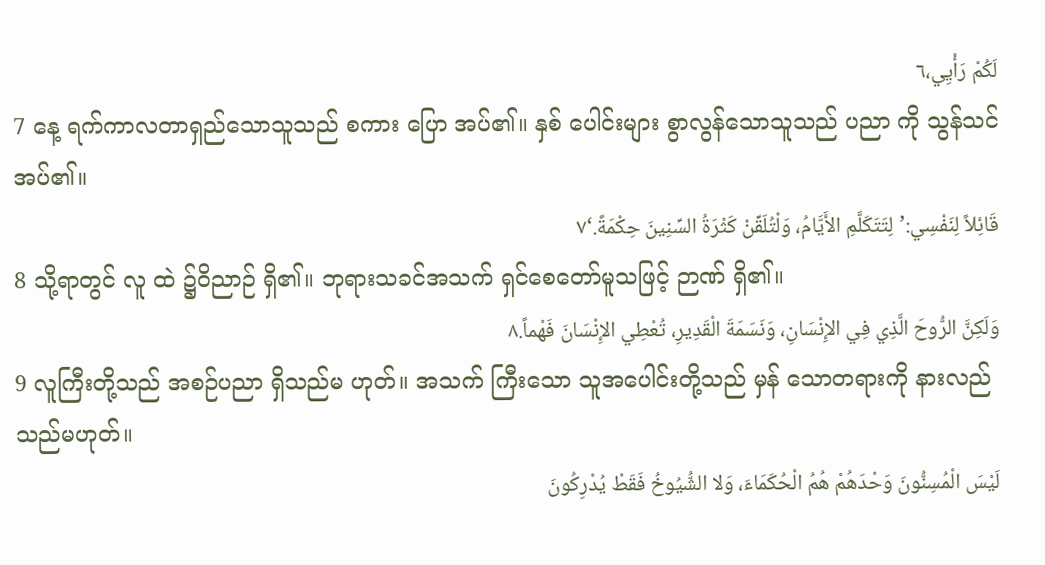لَكُمْ رَأْيِي،٦
7 နေ့ ရက်ကာလတာရှည်သောသူသည် စကား ပြော အပ်၏။ နှစ် ပေါင်းများ စွာလွန်သောသူသည် ပညာ ကို သွန်သင် အပ်၏။
قَائِلاً لِنَفْسِي:’لِتَتَكَلَّمِ الأَيَّامُ، وَلْتُلَقِّنْ كَثْرَةُ السِّنِينَ حِكْمَةً.‘٧
8 သို့ရာတွင် လူ ထဲ ၌ဝိညာဉ် ရှိ၏။ ဘုရားသခင်အသက် ရှင်စေတော်မူသဖြင့် ဉာဏ် ရှိ၏။
وَلَكِنَّ الرُّوحَ الَّذِي فِي الإِنْسَانِ، وَنَسَمَةَ الْقَدِيرِ، تُعْطِي الإِنْسَانَ فَهْماً.٨
9 လူကြီးတို့သည် အစဉ်ပညာ ရှိသည်မ ဟုတ်။ အသက် ကြီးသော သူအပေါင်းတို့သည် မှန် သောတရားကို နားလည် သည်မဟုတ်။
لَيْسَ الْمُسِنُّونَ وَحْدَهُمْ هُمُ الْحُكَمَاءَ، وَلا الشُّيُوخُ فَقَطْ يُدْرِكُونَ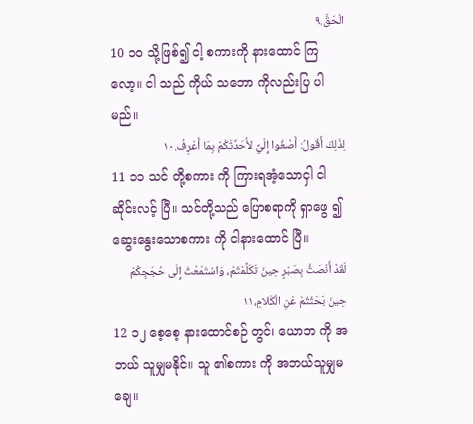الْحَقَّ.٩
10 ၁၀ သို့ဖြစ်၍ ငါ့ စကားကို နားထောင် ကြလော့။ ငါ သည် ကိုယ် သဘော ကိုလည်းပြ ပါမည်။
لِذَلِكَ أَقُولُ: أَصْغُوا إِلَيَّ لأُحَدِّثَكُمْ بِمَا أَعْرِفُ.١٠
11 ၁၁ သင် တို့စကား ကို ကြားရအံ့သောငှါ ငါဆိုင်းလင့် ပြီ။ သင်တို့သည် ပြောစရာကို ရှာဖွေ ၍ ဆွေးနွေးသောစကား ကို ငါနားထောင် ပြီ။
لَقَدْ أَنْصَتُّ بِصَبْرٍ حِينَ تَكَلَّمْتُمْ، وَاسْتَمَعْتُ إِلَى حُجَجِكُمْ حِينَ بَحَثْتُمْ عَنِ الْكَلامِ،١١
12 ၁၂ စေ့စေ့ နားထောင်စဉ် တွင်၊ ယောဘ ကို အဘယ် သူမျှမနိုင်။ သူ ၏စကား ကို အဘယ်သူမျှမချေ။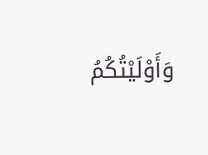وَأَوْلَيْتُكُمُ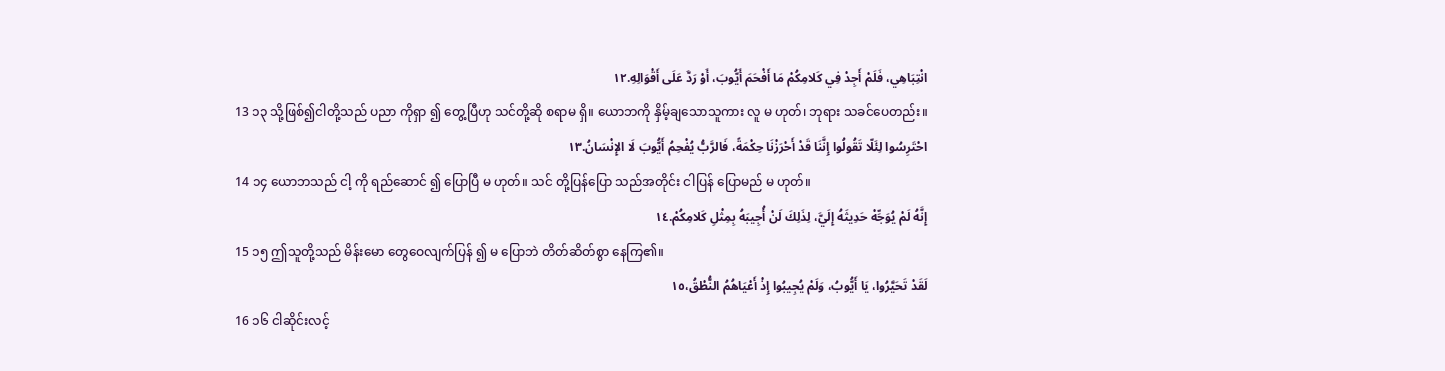انْتِبَاهِي، فَلَمْ أَجِدْ فِي كَلامِكُمْ مَا أَفْحَمَ أَيُّوبَ، أَوْ رَدَّ عَلَى أَقْوَالِهِ.١٢
13 ၁၃ သို့ဖြစ်၍ငါတို့သည် ပညာ ကိုရှာ ၍ တွေ့ပြီဟု သင်တို့ဆို စရာမ ရှိ။ ယောဘကို နှိမ့်ချသောသူကား လူ မ ဟုတ်၊ ဘုရား သခင်ပေတည်း။
احْتَرِسُوا لِئَلّا تَقُولُوا إِنَّنَا قَدْ أَحْرَزْنَا حِكْمَةً، فَالرَّبُّ يُفْحِمُ أَيُّوبَ لَا الإِنْسَانُ.١٣
14 ၁၄ ယောဘသည် ငါ့ ကို ရည်ဆောင် ၍ ပြောပြီ မ ဟုတ်။ သင် တို့ပြန်ပြော သည်အတိုင်း ငါပြန် ပြောမည် မ ဟုတ်။
إِنَّهُ لَمْ يُوَجِّهْ حَدِيثَهُ إِلَيَّ، لِذَلِكَ لَنْ أُجِيبَهُ بِمِثْلِ كَلامِكُمْ.١٤
15 ၁၅ ဤသူတို့သည် မိန်းမော တွေဝေလျက်ပြန် ၍ မ ပြောဘဲ တိတ်ဆိတ်စွာ နေကြ၏။
لَقَدْ تَحَيَّرُوا، يَا أَيُّوبُ، وَلَمْ يُجِيبُوا إِذْ أَعْيَاهُمُ النُّطْقُ،١٥
16 ၁၆ ငါဆိုင်းလင့်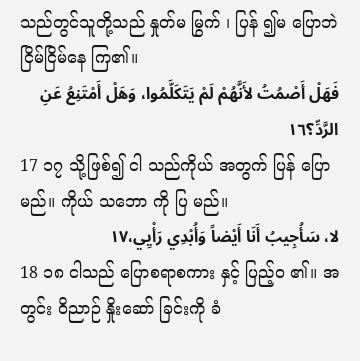သည်တွင်သူတို့သည် နှုတ်မ မြွက် ၊ ပြန် ၍မ ပြောဘဲ ငြိမ်ငြိမ်နေ ကြ၏။
فَهَلْ أَصْمُتُ لأَنَّهُمْ لَمْ يَتَكَلَّمُوا، وَهَلْ أَمْتَنِعُ عَنِ الرَّدِّ؟١٦
17 ၁၇ သို့ဖြစ်၍ ငါ သည်ကိုယ် အတွက် ပြန် ပြောမည်။ ကိုယ် သဘော ကို ပြ မည်။
لا، سَأُجِيبُ أَنَا أَيْضاً وَأُبْدِي رَأْيِي،١٧
18 ၁၈ ငါသည် ပြောစရာစကား နှင့် ပြည့်ဝ ၏။ အတွင်း ဝိညာဉ် နှိုးဆော် ခြင်းကို ခံ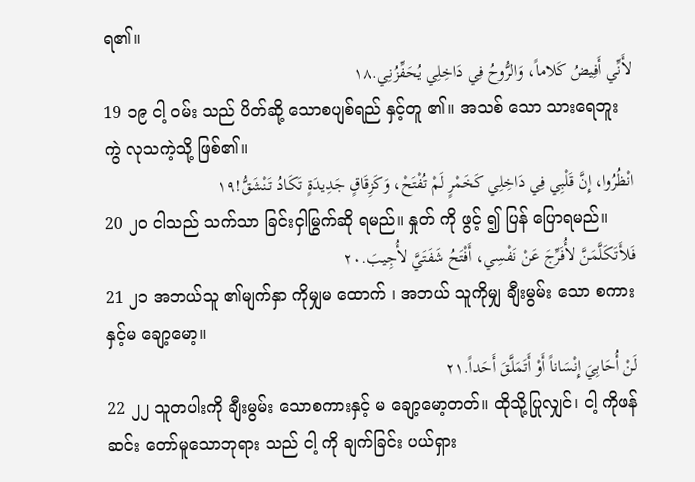ရ၏။
لأَنِّي أَفِيضُ كَلاماً، وَالرُّوحُ فِي دَاخِلِي يُحَفِّزُنِي.١٨
19 ၁၉ ငါ့ ဝမ်း သည် ပိတ်ဆို့ သောစပျစ်ရည် နှင့်တူ ၏။ အသစ် သော သားရေဘူး ကွဲ လုသကဲ့သို့ ဖြစ်၏။
انْظُرُوا، إِنَّ قَلْبِي فِي دَاخِلِي كَخَمْرٍ لَمْ تُفْتَحْ، وَكَزِقَاقٍ جَدِيدَةٍ تَكَادُ تَنْشَقُّ!١٩
20 ၂၀ ငါသည် သက်သာ ခြင်းငှါမြွက်ဆို ရမည်။ နှုတ် ကို ဖွင့် ၍ ပြန် ပြောရမည်။
فَلأَتَكَلَّمَنَّ لأُفَرِّجَ عَنْ نَفْسِي، أَفْتَحُ شَفَتَيَّ لأُجِيبَ.٢٠
21 ၂၁ အဘယ်သူ ၏မျက်နှာ ကိုမျှမ ထောက် ၊ အဘယ် သူကိုမျှ ချီးမွမ်း သော စကားနှင့်မ ချော့မော့။
لَنْ أُحَابِيَ إِنْسَاناً أَوْ أَتَمَلَّقَ أَحَداً.٢١
22 ၂၂ သူတပါးကို ချီးမွမ်း သောစကားနှင့် မ ချော့မော့တတ်။ ထိုသို့ပြုလျှင်၊ ငါ့ ကိုဖန်ဆင်း တော်မူသောဘုရား သည် ငါ့ ကို ချက်ခြင်း ပယ်ရှား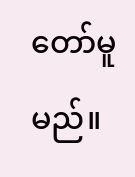တော်မူမည်။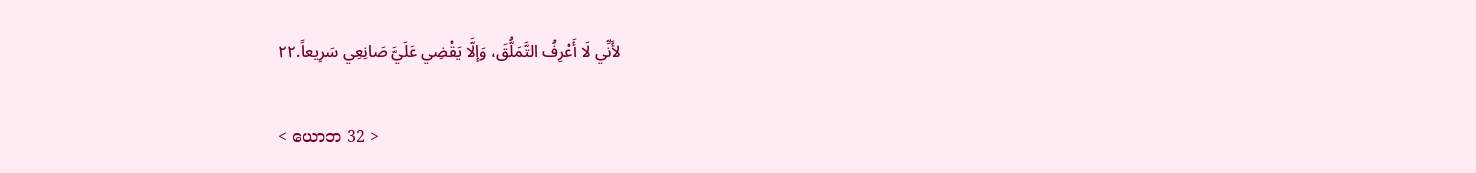لأَنِّي لَا أَعْرِفُ التَّمَلُّقَ، وَإلَّا يَقْضِي عَلَيَّ صَانِعِي سَرِيعاً.٢٢

< ယောဘ 32 >